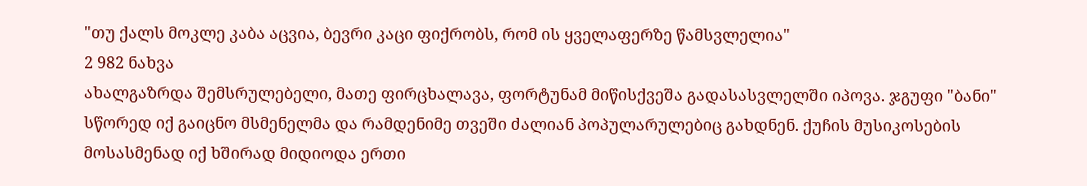"თუ ქალს მოკლე კაბა აცვია, ბევრი კაცი ფიქრობს, რომ ის ყველაფერზე წამსვლელია"
2 982 ნახვა
ახალგაზრდა შემსრულებელი, მათე ფირცხალავა, ფორტუნამ მიწისქვეშა გადასასვლელში იპოვა. ჯგუფი "ბანი" სწორედ იქ გაიცნო მსმენელმა და რამდენიმე თვეში ძალიან პოპულარულებიც გახდნენ. ქუჩის მუსიკოსების მოსასმენად იქ ხშირად მიდიოდა ერთი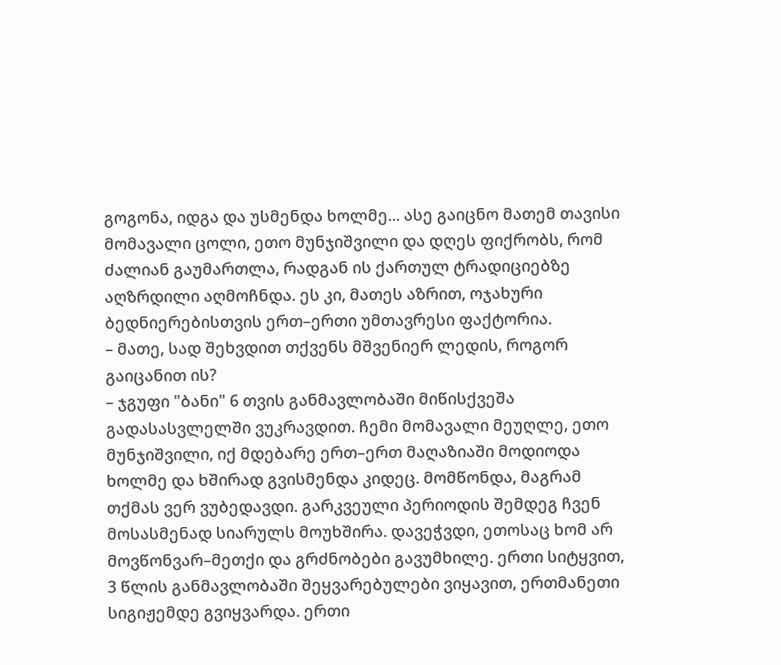გოგონა, იდგა და უსმენდა ხოლმე... ასე გაიცნო მათემ თავისი მომავალი ცოლი, ეთო მუნჯიშვილი და დღეს ფიქრობს, რომ ძალიან გაუმართლა, რადგან ის ქართულ ტრადიციებზე აღზრდილი აღმოჩნდა. ეს კი, მათეს აზრით, ოჯახური ბედნიერებისთვის ერთ–ერთი უმთავრესი ფაქტორია.
– მათე, სად შეხვდით თქვენს მშვენიერ ლედის, როგორ გაიცანით ის?
– ჯგუფი "ბანი" 6 თვის განმავლობაში მიწისქვეშა გადასასვლელში ვუკრავდით. ჩემი მომავალი მეუღლე, ეთო მუნჯიშვილი, იქ მდებარე ერთ–ერთ მაღაზიაში მოდიოდა ხოლმე და ხშირად გვისმენდა კიდეც. მომწონდა, მაგრამ თქმას ვერ ვუბედავდი. გარკვეული პერიოდის შემდეგ ჩვენ მოსასმენად სიარულს მოუხშირა. დავეჭვდი, ეთოსაც ხომ არ მოვწონვარ–მეთქი და გრძნობები გავუმხილე. ერთი სიტყვით, 3 წლის განმავლობაში შეყვარებულები ვიყავით, ერთმანეთი სიგიჟემდე გვიყვარდა. ერთი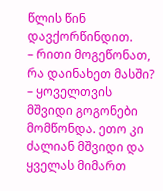წლის წინ დავქორწინდით.
– რითი მოგეწონათ, რა დაინახეთ მასში?
– ყოველთვის მშვიდი გოგონები მომწონდა. ეთო კი ძალიან მშვიდი და ყველას მიმართ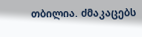თბილია. ძმაკაცებს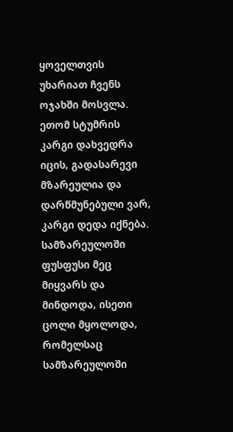ყოველთვის უხარიათ ჩვენს ოჯახში მოსვლა. ეთომ სტუმრის კარგი დახვედრა იცის, გადასარევი მზარეულია და დარწმუნებული ვარ, კარგი დედა იქნება. სამზარეულოში ფუსფუსი მეც მიყვარს და მინდოდა, ისეთი ცოლი მყოლოდა, რომელსაც სამზარეულოში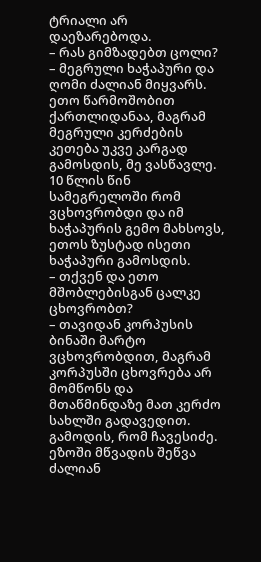ტრიალი არ დაეზარებოდა.
– რას გიმზადებთ ცოლი?
– მეგრული ხაჭაპური და ღომი ძალიან მიყვარს. ეთო წარმოშობით ქართლიდანაა, მაგრამ მეგრული კერძების კეთება უკვე კარგად გამოსდის, მე ვასწავლე. 10 წლის წინ სამეგრელოში რომ ვცხოვრობდი და იმ ხაჭაპურის გემო მახსოვს, ეთოს ზუსტად ისეთი ხაჭაპური გამოსდის.
– თქვენ და ეთო მშობლებისგან ცალკე ცხოვრობთ?
– თავიდან კორპუსის ბინაში მარტო ვცხოვრობდით, მაგრამ კორპუსში ცხოვრება არ მომწონს და მთაწმინდაზე მათ კერძო სახლში გადავედით. გამოდის, რომ ჩავესიძე. ეზოში მწვადის შეწვა ძალიან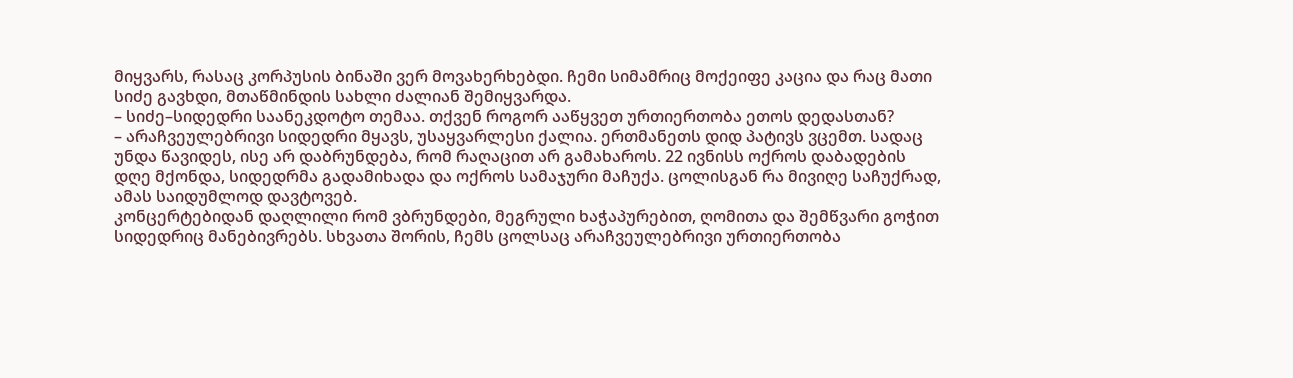მიყვარს, რასაც კორპუსის ბინაში ვერ მოვახერხებდი. ჩემი სიმამრიც მოქეიფე კაცია და რაც მათი სიძე გავხდი, მთაწმინდის სახლი ძალიან შემიყვარდა.
– სიძე–სიდედრი საანეკდოტო თემაა. თქვენ როგორ ააწყვეთ ურთიერთობა ეთოს დედასთან?
– არაჩვეულებრივი სიდედრი მყავს, უსაყვარლესი ქალია. ერთმანეთს დიდ პატივს ვცემთ. სადაც უნდა წავიდეს, ისე არ დაბრუნდება, რომ რაღაცით არ გამახაროს. 22 ივნისს ოქროს დაბადების დღე მქონდა, სიდედრმა გადამიხადა და ოქროს სამაჯური მაჩუქა. ცოლისგან რა მივიღე საჩუქრად, ამას საიდუმლოდ დავტოვებ.
კონცერტებიდან დაღლილი რომ ვბრუნდები, მეგრული ხაჭაპურებით, ღომითა და შემწვარი გოჭით სიდედრიც მანებივრებს. სხვათა შორის, ჩემს ცოლსაც არაჩვეულებრივი ურთიერთობა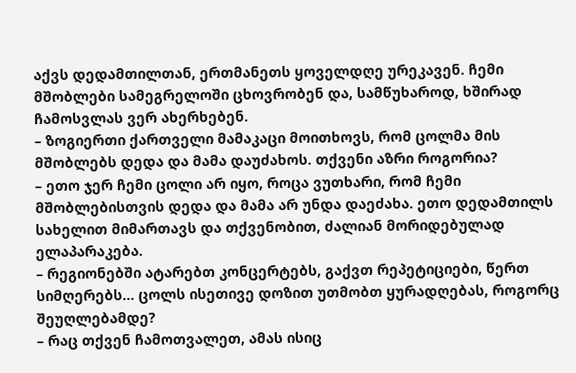აქვს დედამთილთან, ერთმანეთს ყოველდღე ურეკავენ. ჩემი მშობლები სამეგრელოში ცხოვრობენ და, სამწუხაროდ, ხშირად ჩამოსვლას ვერ ახერხებენ.
– ზოგიერთი ქართველი მამაკაცი მოითხოვს, რომ ცოლმა მის მშობლებს დედა და მამა დაუძახოს. თქვენი აზრი როგორია?
– ეთო ჯერ ჩემი ცოლი არ იყო, როცა ვუთხარი, რომ ჩემი მშობლებისთვის დედა და მამა არ უნდა დაეძახა. ეთო დედამთილს სახელით მიმართავს და თქვენობით, ძალიან მორიდებულად ელაპარაკება.
– რეგიონებში ატარებთ კონცერტებს, გაქვთ რეპეტიციები, წერთ სიმღერებს... ცოლს ისეთივე დოზით უთმობთ ყურადღებას, როგორც შეუღლებამდე?
– რაც თქვენ ჩამოთვალეთ, ამას ისიც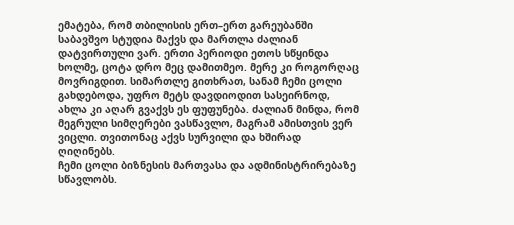ემატება, რომ თბილისის ერთ–ერთ გარეუბანში საბავშვო სტუდია მაქვს და მართლა ძალიან დატვირთული ვარ. ერთი პერიოდი ეთოს სწყინდა ხოლმე, ცოტა დრო მეც დამითმეო. მერე კი როგორღაც მოვრიგდით. სიმართლე გითხრათ, სანამ ჩემი ცოლი გახდებოდა, უფრო მეტს დავდიოდით სასეირნოდ, ახლა კი აღარ გვაქვს ეს ფუფუნება. ძალიან მინდა, რომ მეგრული სიმღერები ვასწავლო, მაგრამ ამისთვის ვერ ვიცლი. თვითონაც აქვს სურვილი და ხშირად ღიღინებს.
ჩემი ცოლი ბიზნესის მართვასა და ადმინისტრირებაზე სწავლობს.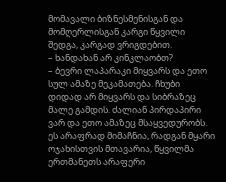მომავალი ბიზნესმენისგან და მომღერლისგან კარგი წყვილი შედგა, კარგად ვრიგდებით.
– ხანდახან არ კინკლაობთ?
– ბევრი ლაპარაკი მიყვარს და ეთო სულ ამაზე მეკამათება. ჩხუბი დიდად არ მიყვარს და სიბრაზეც მალე გამდის. ძალიან პირდაპირი ვარ და ეთო ამაზეც მსაყვედურობს. ეს არაფრად მიმაჩნია, რადგან მყარი ოჯახისთვის მთავარია, წყვილმა ერთმანეთს არაფერი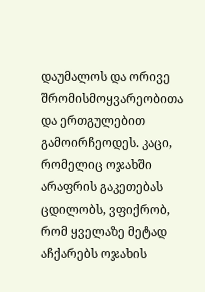დაუმალოს და ორივე შრომისმოყვარეობითა და ერთგულებით გამოირჩეოდეს. კაცი, რომელიც ოჯახში არაფრის გაკეთებას ცდილობს, ვფიქრობ, რომ ყველაზე მეტად აჩქარებს ოჯახის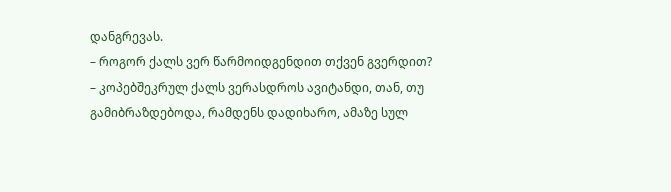დანგრევას.
– როგორ ქალს ვერ წარმოიდგენდით თქვენ გვერდით?
– კოპებშეკრულ ქალს ვერასდროს ავიტანდი, თან, თუ გამიბრაზდებოდა, რამდენს დადიხარო, ამაზე სულ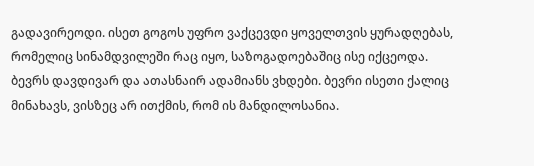გადავირეოდი. ისეთ გოგოს უფრო ვაქცევდი ყოველთვის ყურადღებას, რომელიც სინამდვილეში რაც იყო, საზოგადოებაშიც ისე იქცეოდა.
ბევრს დავდივარ და ათასნაირ ადამიანს ვხდები. ბევრი ისეთი ქალიც მინახავს, ვისზეც არ ითქმის, რომ ის მანდილოსანია.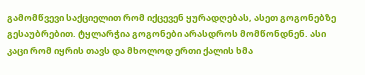გამომწვევი საქციელით რომ იქცევენ ყურადღებას, ასეთ გოგონებზე გესაუბრებით. ტყლარჭია გოგონები არასდროს მომწონდნენ. ასი კაცი რომ იყრის თავს და მხოლოდ ერთი ქალის ხმა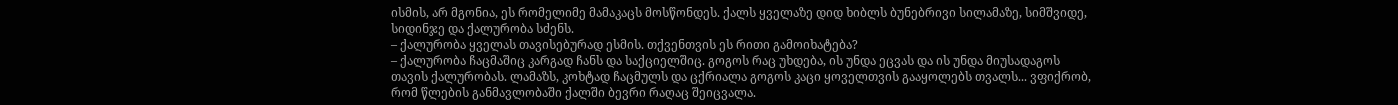ისმის, არ მგონია, ეს რომელიმე მამაკაცს მოსწონდეს. ქალს ყველაზე დიდ ხიბლს ბუნებრივი სილამაზე, სიმშვიდე, სიდინჯე და ქალურობა სძენს.
– ქალურობა ყველას თავისებურად ესმის. თქვენთვის ეს რითი გამოიხატება?
– ქალურობა ჩაცმაშიც კარგად ჩანს და საქციელშიც. გოგოს რაც უხდება, ის უნდა ეცვას და ის უნდა მიუსადაგოს თავის ქალურობას. ლამაზს, კოხტად ჩაცმულს და ცქრიალა გოგოს კაცი ყოველთვის გააყოლებს თვალს... ვფიქრობ, რომ წლების განმავლობაში ქალში ბევრი რაღაც შეიცვალა.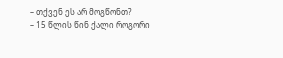– თქვენ ეს არ მოგწონთ?
– 15 წლის წინ ქალი როგორი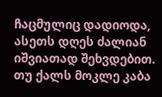ჩაცმულიც დადიოდა, ასეთს დღეს ძალიან იშვიათად შეხვდებით. თუ ქალს მოკლე კაბა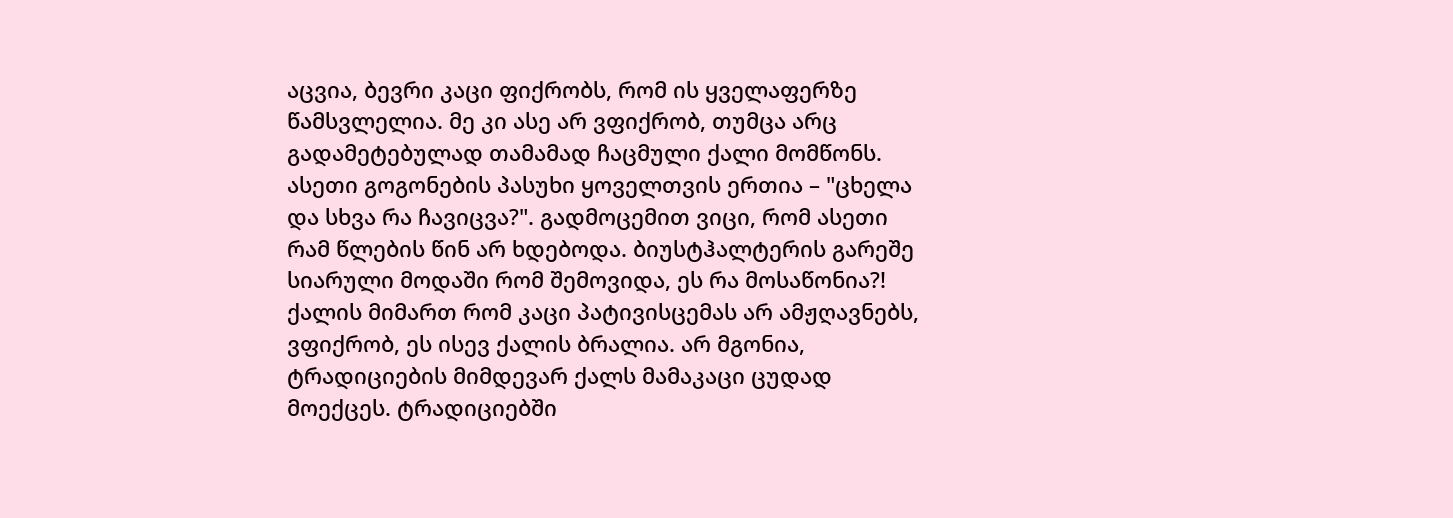აცვია, ბევრი კაცი ფიქრობს, რომ ის ყველაფერზე წამსვლელია. მე კი ასე არ ვფიქრობ, თუმცა არც გადამეტებულად თამამად ჩაცმული ქალი მომწონს. ასეთი გოგონების პასუხი ყოველთვის ერთია – "ცხელა და სხვა რა ჩავიცვა?". გადმოცემით ვიცი, რომ ასეთი რამ წლების წინ არ ხდებოდა. ბიუსტჰალტერის გარეშე სიარული მოდაში რომ შემოვიდა, ეს რა მოსაწონია?!
ქალის მიმართ რომ კაცი პატივისცემას არ ამჟღავნებს, ვფიქრობ, ეს ისევ ქალის ბრალია. არ მგონია, ტრადიციების მიმდევარ ქალს მამაკაცი ცუდად მოექცეს. ტრადიციებში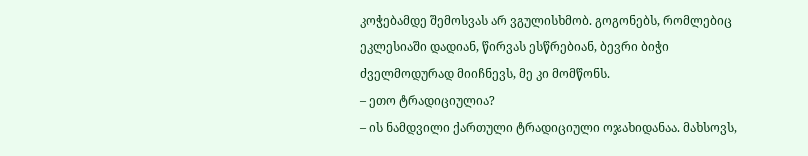კოჭებამდე შემოსვას არ ვგულისხმობ. გოგონებს, რომლებიც ეკლესიაში დადიან, წირვას ესწრებიან, ბევრი ბიჭი ძველმოდურად მიიჩნევს, მე კი მომწონს.
– ეთო ტრადიციულია?
– ის ნამდვილი ქართული ტრადიციული ოჯახიდანაა. მახსოვს,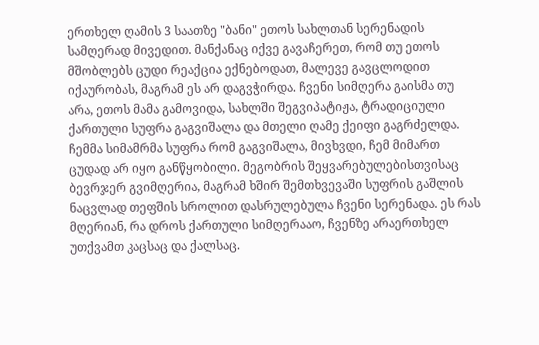ერთხელ ღამის 3 საათზე "ბანი" ეთოს სახლთან სერენადის სამღერად მივედით. მანქანაც იქვე გავაჩერეთ, რომ თუ ეთოს მშობლებს ცუდი რეაქცია ექნებოდათ, მალევე გავცლოდით იქაურობას, მაგრამ ეს არ დაგვჭირდა. ჩვენი სიმღერა გაისმა თუ არა, ეთოს მამა გამოვიდა, სახლში შეგვიპატიჟა, ტრადიციული ქართული სუფრა გაგვიშალა და მთელი ღამე ქეიფი გაგრძელდა.
ჩემმა სიმამრმა სუფრა რომ გაგვიშალა, მივხვდი, ჩემ მიმართ ცუდად არ იყო განწყობილი. მეგობრის შეყვარებულებისთვისაც ბევრჯერ გვიმღერია, მაგრამ ხშირ შემთხვევაში სუფრის გაშლის ნაცვლად თეფშის სროლით დასრულებულა ჩვენი სერენადა. ეს რას მღერიან, რა დროს ქართული სიმღერააო, ჩვენზე არაერთხელ უთქვამთ კაცსაც და ქალსაც.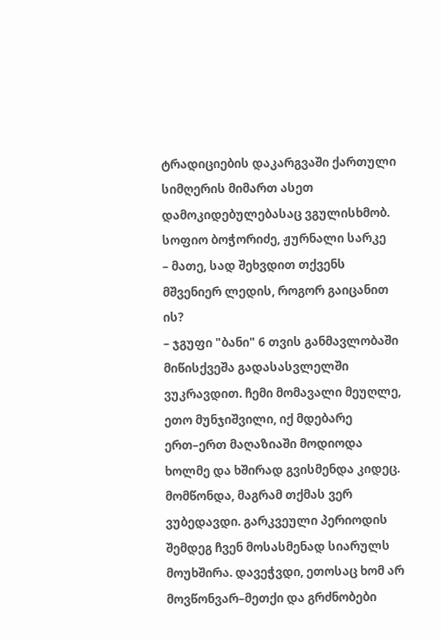ტრადიციების დაკარგვაში ქართული სიმღერის მიმართ ასეთ დამოკიდებულებასაც ვგულისხმობ.
სოფიო ბოჭორიძე, ჟურნალი სარკე
– მათე, სად შეხვდით თქვენს მშვენიერ ლედის, როგორ გაიცანით ის?
– ჯგუფი "ბანი" 6 თვის განმავლობაში მიწისქვეშა გადასასვლელში ვუკრავდით. ჩემი მომავალი მეუღლე, ეთო მუნჯიშვილი, იქ მდებარე ერთ–ერთ მაღაზიაში მოდიოდა ხოლმე და ხშირად გვისმენდა კიდეც. მომწონდა, მაგრამ თქმას ვერ ვუბედავდი. გარკვეული პერიოდის შემდეგ ჩვენ მოსასმენად სიარულს მოუხშირა. დავეჭვდი, ეთოსაც ხომ არ მოვწონვარ–მეთქი და გრძნობები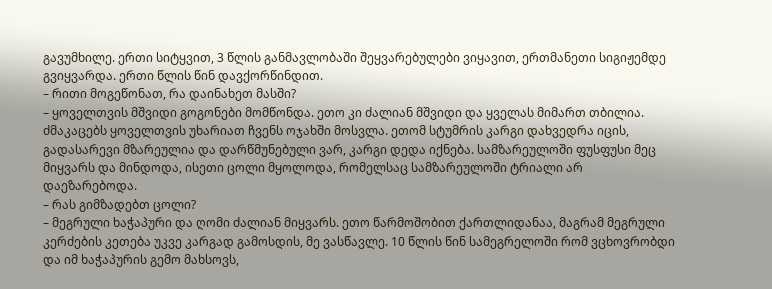გავუმხილე. ერთი სიტყვით, 3 წლის განმავლობაში შეყვარებულები ვიყავით, ერთმანეთი სიგიჟემდე გვიყვარდა. ერთი წლის წინ დავქორწინდით.
– რითი მოგეწონათ, რა დაინახეთ მასში?
– ყოველთვის მშვიდი გოგონები მომწონდა. ეთო კი ძალიან მშვიდი და ყველას მიმართ თბილია. ძმაკაცებს ყოველთვის უხარიათ ჩვენს ოჯახში მოსვლა. ეთომ სტუმრის კარგი დახვედრა იცის, გადასარევი მზარეულია და დარწმუნებული ვარ, კარგი დედა იქნება. სამზარეულოში ფუსფუსი მეც მიყვარს და მინდოდა, ისეთი ცოლი მყოლოდა, რომელსაც სამზარეულოში ტრიალი არ დაეზარებოდა.
– რას გიმზადებთ ცოლი?
– მეგრული ხაჭაპური და ღომი ძალიან მიყვარს. ეთო წარმოშობით ქართლიდანაა, მაგრამ მეგრული კერძების კეთება უკვე კარგად გამოსდის, მე ვასწავლე. 10 წლის წინ სამეგრელოში რომ ვცხოვრობდი და იმ ხაჭაპურის გემო მახსოვს,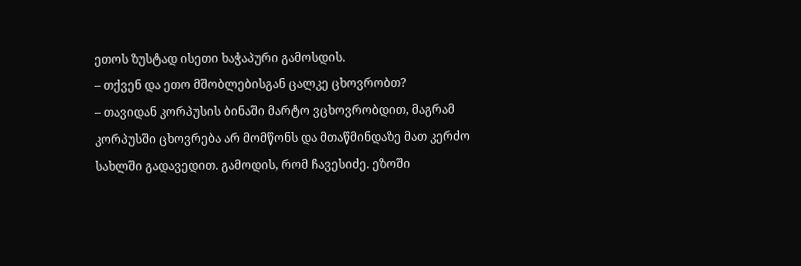ეთოს ზუსტად ისეთი ხაჭაპური გამოსდის.
– თქვენ და ეთო მშობლებისგან ცალკე ცხოვრობთ?
– თავიდან კორპუსის ბინაში მარტო ვცხოვრობდით, მაგრამ კორპუსში ცხოვრება არ მომწონს და მთაწმინდაზე მათ კერძო სახლში გადავედით. გამოდის, რომ ჩავესიძე. ეზოში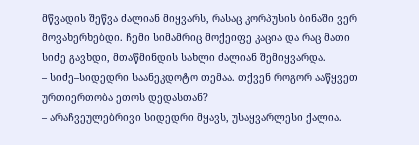მწვადის შეწვა ძალიან მიყვარს, რასაც კორპუსის ბინაში ვერ მოვახერხებდი. ჩემი სიმამრიც მოქეიფე კაცია და რაც მათი სიძე გავხდი, მთაწმინდის სახლი ძალიან შემიყვარდა.
– სიძე–სიდედრი საანეკდოტო თემაა. თქვენ როგორ ააწყვეთ ურთიერთობა ეთოს დედასთან?
– არაჩვეულებრივი სიდედრი მყავს, უსაყვარლესი ქალია.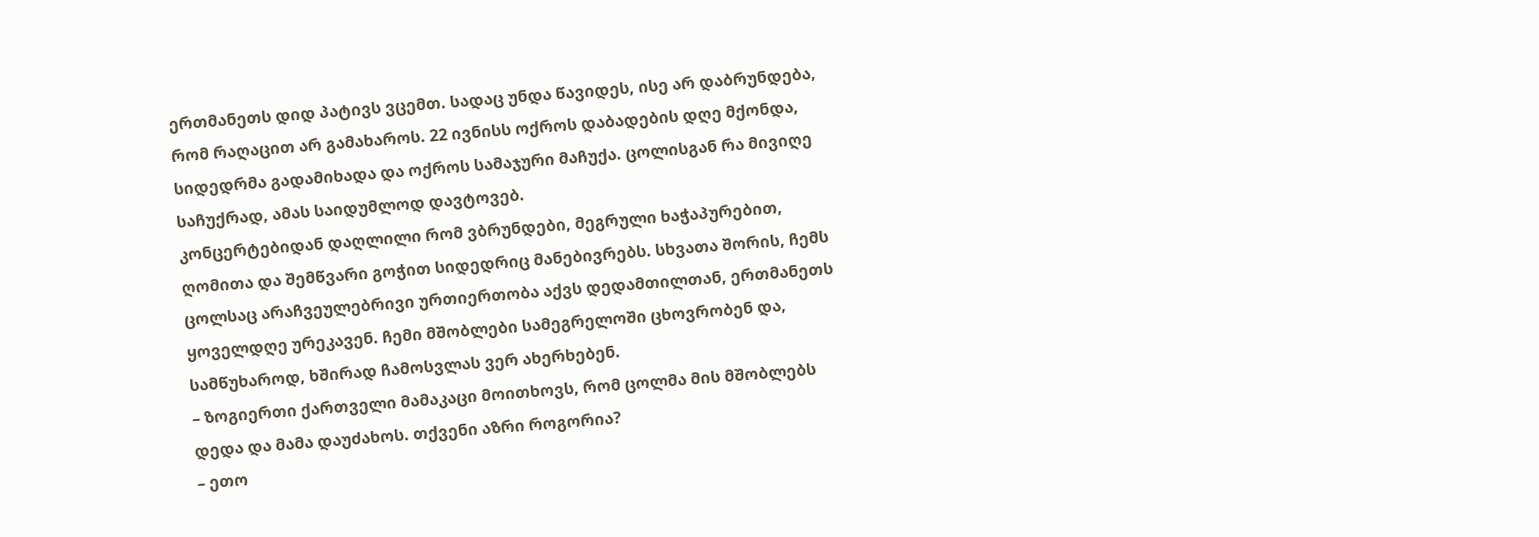ერთმანეთს დიდ პატივს ვცემთ. სადაც უნდა წავიდეს, ისე არ დაბრუნდება, რომ რაღაცით არ გამახაროს. 22 ივნისს ოქროს დაბადების დღე მქონდა, სიდედრმა გადამიხადა და ოქროს სამაჯური მაჩუქა. ცოლისგან რა მივიღე საჩუქრად, ამას საიდუმლოდ დავტოვებ.
კონცერტებიდან დაღლილი რომ ვბრუნდები, მეგრული ხაჭაპურებით, ღომითა და შემწვარი გოჭით სიდედრიც მანებივრებს. სხვათა შორის, ჩემს ცოლსაც არაჩვეულებრივი ურთიერთობა აქვს დედამთილთან, ერთმანეთს ყოველდღე ურეკავენ. ჩემი მშობლები სამეგრელოში ცხოვრობენ და, სამწუხაროდ, ხშირად ჩამოსვლას ვერ ახერხებენ.
– ზოგიერთი ქართველი მამაკაცი მოითხოვს, რომ ცოლმა მის მშობლებს დედა და მამა დაუძახოს. თქვენი აზრი როგორია?
– ეთო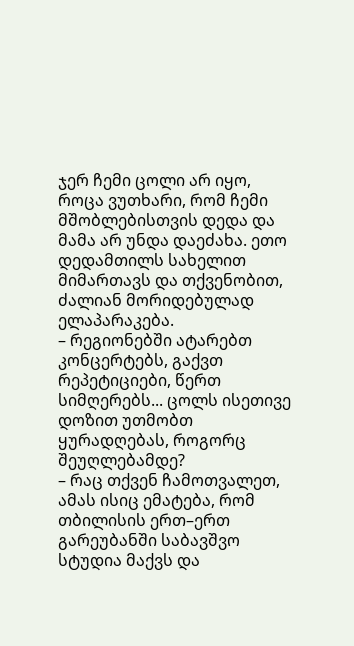ჯერ ჩემი ცოლი არ იყო, როცა ვუთხარი, რომ ჩემი მშობლებისთვის დედა და მამა არ უნდა დაეძახა. ეთო დედამთილს სახელით მიმართავს და თქვენობით, ძალიან მორიდებულად ელაპარაკება.
– რეგიონებში ატარებთ კონცერტებს, გაქვთ რეპეტიციები, წერთ სიმღერებს... ცოლს ისეთივე დოზით უთმობთ ყურადღებას, როგორც შეუღლებამდე?
– რაც თქვენ ჩამოთვალეთ, ამას ისიც ემატება, რომ თბილისის ერთ–ერთ გარეუბანში საბავშვო სტუდია მაქვს და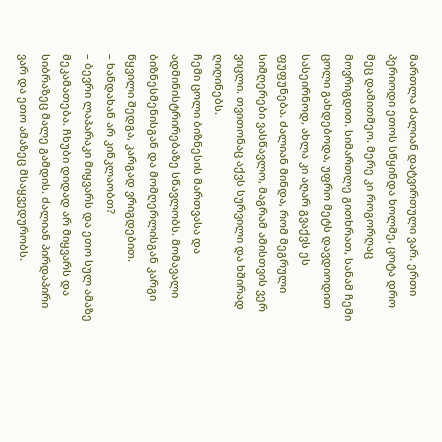მართლა ძალიან დატვირთული ვარ. ერთი პერიოდი ეთოს სწყინდა ხოლმე, ცოტა დრო მეც დამითმეო. მერე კი როგორღაც მოვრიგდით. სიმართლე გითხრათ, სანამ ჩემი ცოლი გახდებოდა, უფრო მეტს დავდიოდით სასეირნოდ, ახლა კი აღარ გვაქვს ეს ფუფუნება. ძალიან მინდა, რომ მეგრული სიმღერები ვასწავლო, მაგრამ ამისთვის ვერ ვიცლი. თვითონაც აქვს სურვილი და ხშირად ღიღინებს.
ჩემი ცოლი ბიზნესის მართვასა და ადმინისტრირებაზე სწავლობს. მომავალი ბიზნესმენისგან და მომღერლისგან კარგი წყვილი შედგა, კარგად ვრიგდებით.
– ხანდახან არ კინკლაობთ?
– ბევრი ლაპარაკი მიყვარს და ეთო სულ ამაზე მეკამათება. ჩხუბი დიდად არ მიყვარს და სიბრაზეც მალე გამდის. ძალიან პირდაპირი ვარ და ეთო ამაზეც მსაყვედურობს.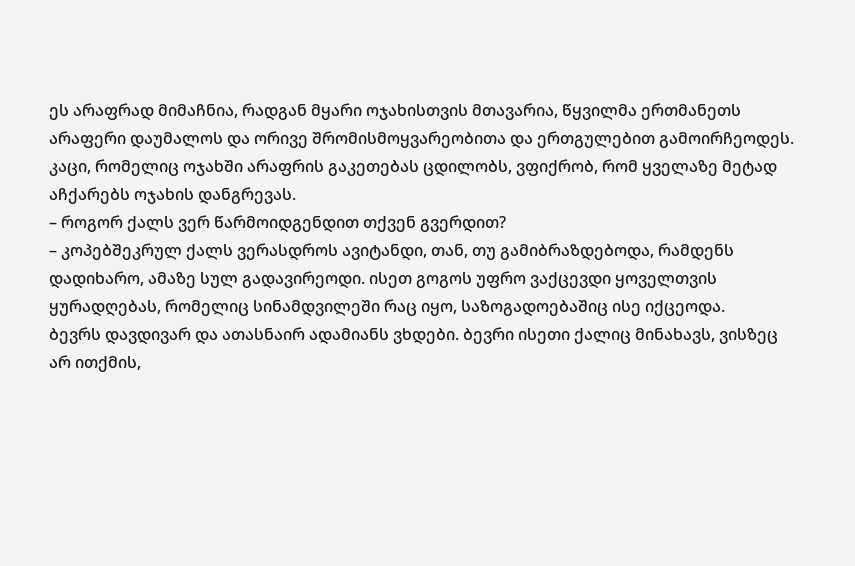ეს არაფრად მიმაჩნია, რადგან მყარი ოჯახისთვის მთავარია, წყვილმა ერთმანეთს არაფერი დაუმალოს და ორივე შრომისმოყვარეობითა და ერთგულებით გამოირჩეოდეს. კაცი, რომელიც ოჯახში არაფრის გაკეთებას ცდილობს, ვფიქრობ, რომ ყველაზე მეტად აჩქარებს ოჯახის დანგრევას.
– როგორ ქალს ვერ წარმოიდგენდით თქვენ გვერდით?
– კოპებშეკრულ ქალს ვერასდროს ავიტანდი, თან, თუ გამიბრაზდებოდა, რამდენს დადიხარო, ამაზე სულ გადავირეოდი. ისეთ გოგოს უფრო ვაქცევდი ყოველთვის ყურადღებას, რომელიც სინამდვილეში რაც იყო, საზოგადოებაშიც ისე იქცეოდა.
ბევრს დავდივარ და ათასნაირ ადამიანს ვხდები. ბევრი ისეთი ქალიც მინახავს, ვისზეც არ ითქმის,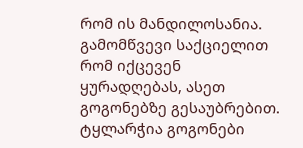რომ ის მანდილოსანია. გამომწვევი საქციელით რომ იქცევენ ყურადღებას, ასეთ გოგონებზე გესაუბრებით. ტყლარჭია გოგონები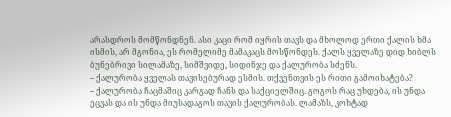არასდროს მომწონდნენ. ასი კაცი რომ იყრის თავს და მხოლოდ ერთი ქალის ხმა ისმის, არ მგონია, ეს რომელიმე მამაკაცს მოსწონდეს. ქალს ყველაზე დიდ ხიბლს ბუნებრივი სილამაზე, სიმშვიდე, სიდინჯე და ქალურობა სძენს.
– ქალურობა ყველას თავისებურად ესმის. თქვენთვის ეს რითი გამოიხატება?
– ქალურობა ჩაცმაშიც კარგად ჩანს და საქციელშიც. გოგოს რაც უხდება, ის უნდა ეცვას და ის უნდა მიუსადაგოს თავის ქალურობას. ლამაზს, კოხტად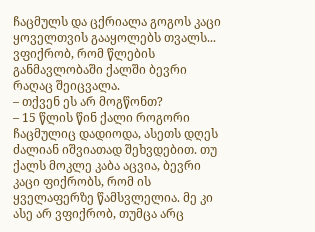ჩაცმულს და ცქრიალა გოგოს კაცი ყოველთვის გააყოლებს თვალს... ვფიქრობ, რომ წლების განმავლობაში ქალში ბევრი რაღაც შეიცვალა.
– თქვენ ეს არ მოგწონთ?
– 15 წლის წინ ქალი როგორი ჩაცმულიც დადიოდა, ასეთს დღეს ძალიან იშვიათად შეხვდებით. თუ ქალს მოკლე კაბა აცვია, ბევრი კაცი ფიქრობს, რომ ის ყველაფერზე წამსვლელია. მე კი ასე არ ვფიქრობ, თუმცა არც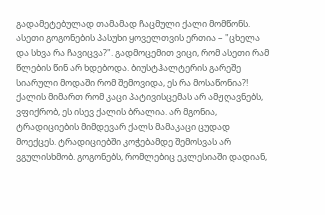გადამეტებულად თამამად ჩაცმული ქალი მომწონს. ასეთი გოგონების პასუხი ყოველთვის ერთია – "ცხელა და სხვა რა ჩავიცვა?". გადმოცემით ვიცი, რომ ასეთი რამ წლების წინ არ ხდებოდა. ბიუსტჰალტერის გარეშე სიარული მოდაში რომ შემოვიდა, ეს რა მოსაწონია?!
ქალის მიმართ რომ კაცი პატივისცემას არ ამჟღავნებს, ვფიქრობ, ეს ისევ ქალის ბრალია. არ მგონია, ტრადიციების მიმდევარ ქალს მამაკაცი ცუდად მოექცეს. ტრადიციებში კოჭებამდე შემოსვას არ ვგულისხმობ. გოგონებს, რომლებიც ეკლესიაში დადიან,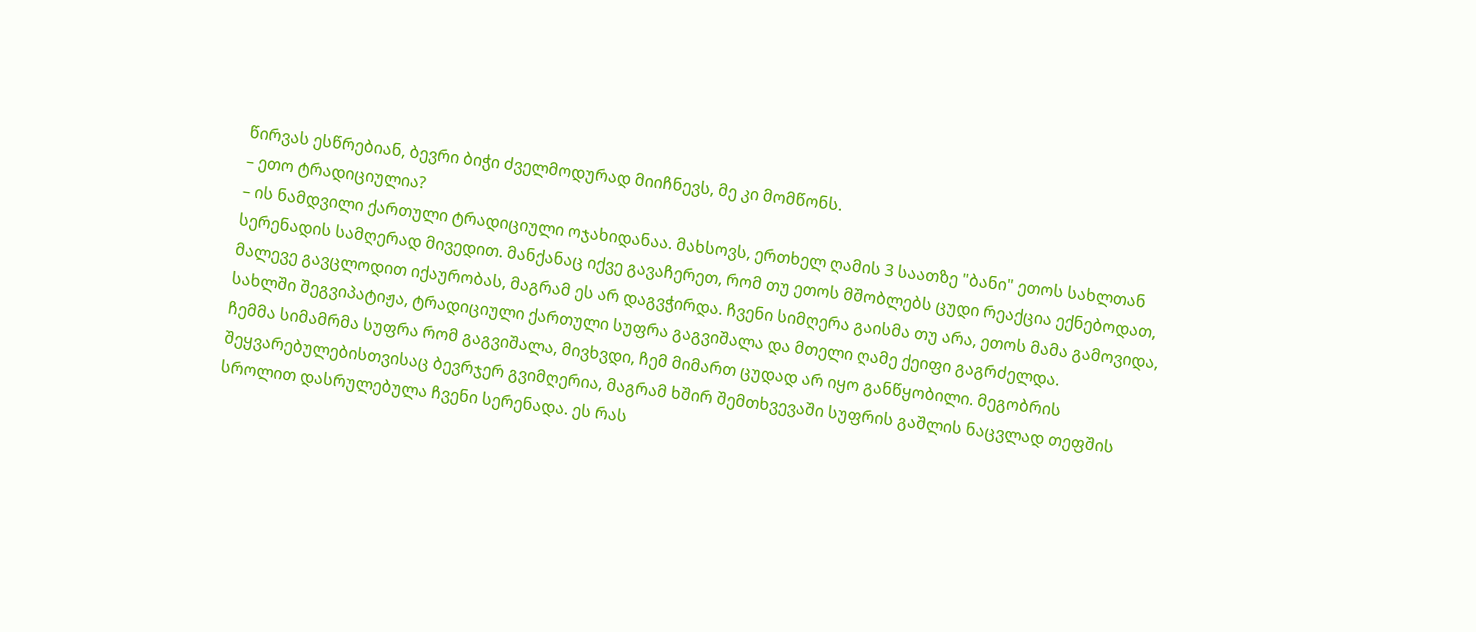წირვას ესწრებიან, ბევრი ბიჭი ძველმოდურად მიიჩნევს, მე კი მომწონს.
– ეთო ტრადიციულია?
– ის ნამდვილი ქართული ტრადიციული ოჯახიდანაა. მახსოვს, ერთხელ ღამის 3 საათზე "ბანი" ეთოს სახლთან სერენადის სამღერად მივედით. მანქანაც იქვე გავაჩერეთ, რომ თუ ეთოს მშობლებს ცუდი რეაქცია ექნებოდათ, მალევე გავცლოდით იქაურობას, მაგრამ ეს არ დაგვჭირდა. ჩვენი სიმღერა გაისმა თუ არა, ეთოს მამა გამოვიდა, სახლში შეგვიპატიჟა, ტრადიციული ქართული სუფრა გაგვიშალა და მთელი ღამე ქეიფი გაგრძელდა.
ჩემმა სიმამრმა სუფრა რომ გაგვიშალა, მივხვდი, ჩემ მიმართ ცუდად არ იყო განწყობილი. მეგობრის შეყვარებულებისთვისაც ბევრჯერ გვიმღერია, მაგრამ ხშირ შემთხვევაში სუფრის გაშლის ნაცვლად თეფშის სროლით დასრულებულა ჩვენი სერენადა. ეს რას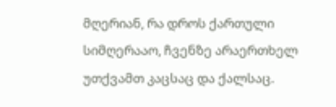მღერიან, რა დროს ქართული სიმღერააო, ჩვენზე არაერთხელ უთქვამთ კაცსაც და ქალსაც.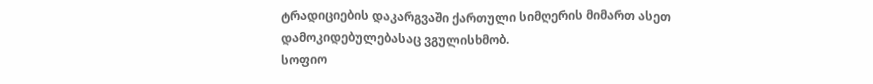ტრადიციების დაკარგვაში ქართული სიმღერის მიმართ ასეთ დამოკიდებულებასაც ვგულისხმობ.
სოფიო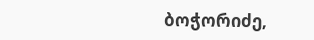ბოჭორიძე,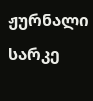ჟურნალი სარკე